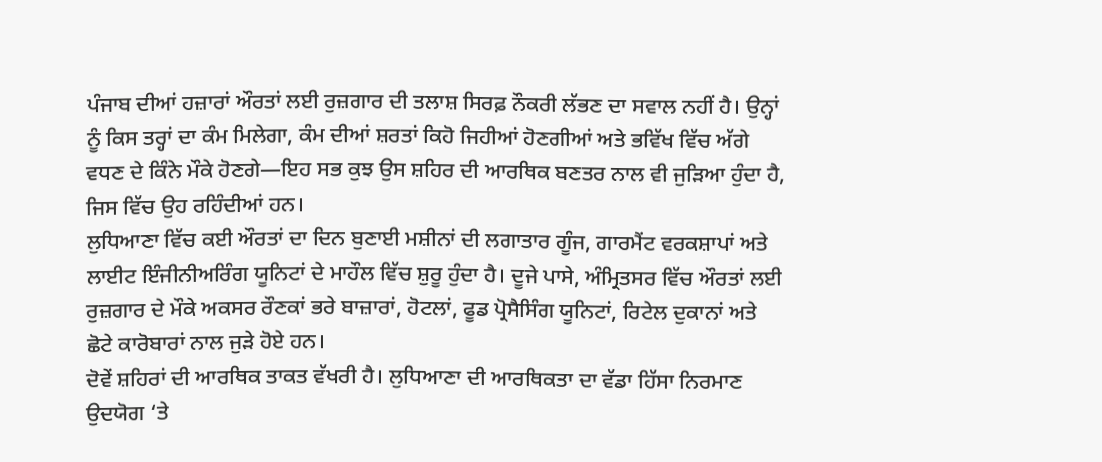ਪੰਜਾਬ ਦੀਆਂ ਹਜ਼ਾਰਾਂ ਔਰਤਾਂ ਲਈ ਰੁਜ਼ਗਾਰ ਦੀ ਤਲਾਸ਼ ਸਿਰਫ਼ ਨੌਕਰੀ ਲੱਭਣ ਦਾ ਸਵਾਲ ਨਹੀਂ ਹੈ। ਉਨ੍ਹਾਂ ਨੂੰ ਕਿਸ ਤਰ੍ਹਾਂ ਦਾ ਕੰਮ ਮਿਲੇਗਾ, ਕੰਮ ਦੀਆਂ ਸ਼ਰਤਾਂ ਕਿਹੋ ਜਿਹੀਆਂ ਹੋਣਗੀਆਂ ਅਤੇ ਭਵਿੱਖ ਵਿੱਚ ਅੱਗੇ ਵਧਣ ਦੇ ਕਿੰਨੇ ਮੌਕੇ ਹੋਣਗੇ—ਇਹ ਸਭ ਕੁਝ ਉਸ ਸ਼ਹਿਰ ਦੀ ਆਰਥਿਕ ਬਣਤਰ ਨਾਲ ਵੀ ਜੁੜਿਆ ਹੁੰਦਾ ਹੈ, ਜਿਸ ਵਿੱਚ ਉਹ ਰਹਿੰਦੀਆਂ ਹਨ।
ਲੁਧਿਆਣਾ ਵਿੱਚ ਕਈ ਔਰਤਾਂ ਦਾ ਦਿਨ ਬੁਣਾਈ ਮਸ਼ੀਨਾਂ ਦੀ ਲਗਾਤਾਰ ਗੂੰਜ, ਗਾਰਮੈਂਟ ਵਰਕਸ਼ਾਪਾਂ ਅਤੇ ਲਾਈਟ ਇੰਜੀਨੀਅਰਿੰਗ ਯੂਨਿਟਾਂ ਦੇ ਮਾਹੌਲ ਵਿੱਚ ਸ਼ੁਰੂ ਹੁੰਦਾ ਹੈ। ਦੂਜੇ ਪਾਸੇ, ਅੰਮ੍ਰਿਤਸਰ ਵਿੱਚ ਔਰਤਾਂ ਲਈ ਰੁਜ਼ਗਾਰ ਦੇ ਮੌਕੇ ਅਕਸਰ ਰੌਣਕਾਂ ਭਰੇ ਬਾਜ਼ਾਰਾਂ, ਹੋਟਲਾਂ, ਫੂਡ ਪ੍ਰੋਸੈਸਿੰਗ ਯੂਨਿਟਾਂ, ਰਿਟੇਲ ਦੁਕਾਨਾਂ ਅਤੇ ਛੋਟੇ ਕਾਰੋਬਾਰਾਂ ਨਾਲ ਜੁੜੇ ਹੋਏ ਹਨ।
ਦੋਵੇਂ ਸ਼ਹਿਰਾਂ ਦੀ ਆਰਥਿਕ ਤਾਕਤ ਵੱਖਰੀ ਹੈ। ਲੁਧਿਆਣਾ ਦੀ ਆਰਥਿਕਤਾ ਦਾ ਵੱਡਾ ਹਿੱਸਾ ਨਿਰਮਾਣ ਉਦਯੋਗ ‘ਤੇ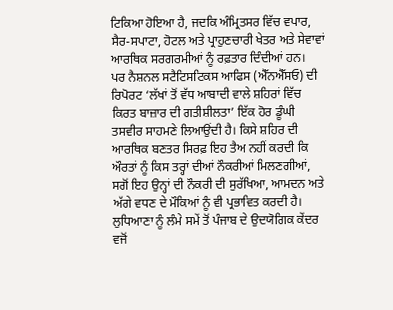ਟਿਕਿਆ ਹੋਇਆ ਹੈ, ਜਦਕਿ ਅੰਮ੍ਰਿਤਸਰ ਵਿੱਚ ਵਪਾਰ, ਸੈਰ-ਸਪਾਟਾ, ਹੋਟਲ ਅਤੇ ਪ੍ਰਾਹੁਣਚਾਰੀ ਖੇਤਰ ਅਤੇ ਸੇਵਾਵਾਂ ਆਰਥਿਕ ਸਰਗਰਮੀਆਂ ਨੂੰ ਰਫ਼ਤਾਰ ਦਿੰਦੀਆਂ ਹਨ।
ਪਰ ਨੈਸ਼ਨਲ ਸਟੈਟਿਸਟਿਕਸ ਆਫਿਸ (ਐੱਨਐੱਸਓ) ਦੀ ਰਿਪੋਰਟ ‘ਲੱਖਾਂ ਤੋਂ ਵੱਧ ਆਬਾਦੀ ਵਾਲੇ ਸ਼ਹਿਰਾਂ ਵਿੱਚ ਕਿਰਤ ਬਾਜ਼ਾਰ ਦੀ ਗਤੀਸ਼ੀਲਤਾ’ ਇੱਕ ਹੋਰ ਡੂੰਘੀ ਤਸਵੀਰ ਸਾਹਮਣੇ ਲਿਆਉਂਦੀ ਹੈ। ਕਿਸੇ ਸ਼ਹਿਰ ਦੀ ਆਰਥਿਕ ਬਣਤਰ ਸਿਰਫ਼ ਇਹ ਤੈਅ ਨਹੀਂ ਕਰਦੀ ਕਿ ਔਰਤਾਂ ਨੂੰ ਕਿਸ ਤਰ੍ਹਾਂ ਦੀਆਂ ਨੌਕਰੀਆਂ ਮਿਲਣਗੀਆਂ, ਸਗੋਂ ਇਹ ਉਨ੍ਹਾਂ ਦੀ ਨੌਕਰੀ ਦੀ ਸੁਰੱਖਿਆ, ਆਮਦਨ ਅਤੇ ਅੱਗੇ ਵਧਣ ਦੇ ਮੌਕਿਆਂ ਨੂੰ ਵੀ ਪ੍ਰਭਾਵਿਤ ਕਰਦੀ ਹੈ।
ਲੁਧਿਆਣਾ ਨੂੰ ਲੰਮੇ ਸਮੇਂ ਤੋਂ ਪੰਜਾਬ ਦੇ ਉਦਯੋਗਿਕ ਕੇਂਦਰ ਵਜੋਂ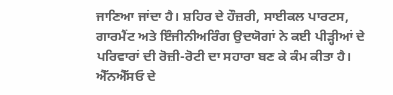ਜਾਣਿਆ ਜਾਂਦਾ ਹੈ। ਸ਼ਹਿਰ ਦੇ ਹੌਜ਼ਰੀ, ਸਾਈਕਲ ਪਾਰਟਸ, ਗਾਰਮੈਂਟ ਅਤੇ ਇੰਜੀਨੀਅਰਿੰਗ ਉਦਯੋਗਾਂ ਨੇ ਕਈ ਪੀੜ੍ਹੀਆਂ ਦੇ ਪਰਿਵਾਰਾਂ ਦੀ ਰੋਜ਼ੀ-ਰੋਟੀ ਦਾ ਸਹਾਰਾ ਬਣ ਕੇ ਕੰਮ ਕੀਤਾ ਹੈ।
ਐੱਨਐੱਸਓ ਦੇ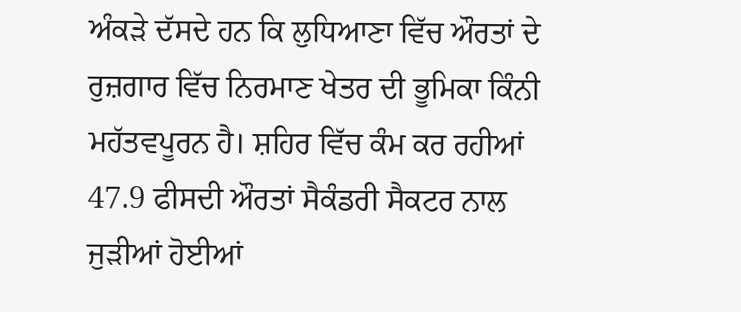ਅੰਕੜੇ ਦੱਸਦੇ ਹਨ ਕਿ ਲੁਧਿਆਣਾ ਵਿੱਚ ਔਰਤਾਂ ਦੇ ਰੁਜ਼ਗਾਰ ਵਿੱਚ ਨਿਰਮਾਣ ਖੇਤਰ ਦੀ ਭੂਮਿਕਾ ਕਿੰਨੀ ਮਹੱਤਵਪੂਰਨ ਹੈ। ਸ਼ਹਿਰ ਵਿੱਚ ਕੰਮ ਕਰ ਰਹੀਆਂ 47.9 ਫੀਸਦੀ ਔਰਤਾਂ ਸੈਕੰਡਰੀ ਸੈਕਟਰ ਨਾਲ ਜੁੜੀਆਂ ਹੋਈਆਂ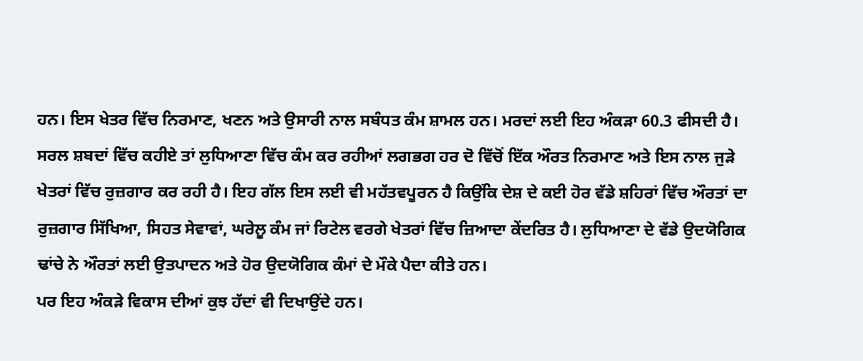ਹਨ। ਇਸ ਖੇਤਰ ਵਿੱਚ ਨਿਰਮਾਣ, ਖਣਨ ਅਤੇ ਉਸਾਰੀ ਨਾਲ ਸਬੰਧਤ ਕੰਮ ਸ਼ਾਮਲ ਹਨ। ਮਰਦਾਂ ਲਈ ਇਹ ਅੰਕੜਾ 60.3 ਫੀਸਦੀ ਹੈ।
ਸਰਲ ਸ਼ਬਦਾਂ ਵਿੱਚ ਕਹੀਏ ਤਾਂ ਲੁਧਿਆਣਾ ਵਿੱਚ ਕੰਮ ਕਰ ਰਹੀਆਂ ਲਗਭਗ ਹਰ ਦੋ ਵਿੱਚੋਂ ਇੱਕ ਔਰਤ ਨਿਰਮਾਣ ਅਤੇ ਇਸ ਨਾਲ ਜੁੜੇ ਖੇਤਰਾਂ ਵਿੱਚ ਰੁਜ਼ਗਾਰ ਕਰ ਰਹੀ ਹੈ। ਇਹ ਗੱਲ ਇਸ ਲਈ ਵੀ ਮਹੱਤਵਪੂਰਨ ਹੈ ਕਿਉਂਕਿ ਦੇਸ਼ ਦੇ ਕਈ ਹੋਰ ਵੱਡੇ ਸ਼ਹਿਰਾਂ ਵਿੱਚ ਔਰਤਾਂ ਦਾ ਰੁਜ਼ਗਾਰ ਸਿੱਖਿਆ, ਸਿਹਤ ਸੇਵਾਵਾਂ, ਘਰੇਲੂ ਕੰਮ ਜਾਂ ਰਿਟੇਲ ਵਰਗੇ ਖੇਤਰਾਂ ਵਿੱਚ ਜ਼ਿਆਦਾ ਕੇਂਦਰਿਤ ਹੈ। ਲੁਧਿਆਣਾ ਦੇ ਵੱਡੇ ਉਦਯੋਗਿਕ ਢਾਂਚੇ ਨੇ ਔਰਤਾਂ ਲਈ ਉਤਪਾਦਨ ਅਤੇ ਹੋਰ ਉਦਯੋਗਿਕ ਕੰਮਾਂ ਦੇ ਮੌਕੇ ਪੈਦਾ ਕੀਤੇ ਹਨ।
ਪਰ ਇਹ ਅੰਕੜੇ ਵਿਕਾਸ ਦੀਆਂ ਕੁਝ ਹੱਦਾਂ ਵੀ ਦਿਖਾਉਂਦੇ ਹਨ।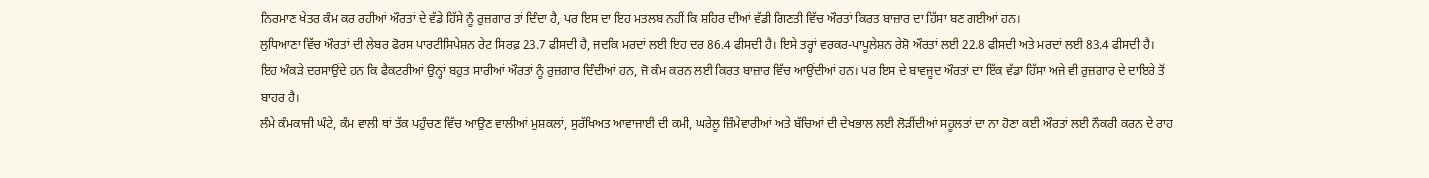ਨਿਰਮਾਣ ਖੇਤਰ ਕੰਮ ਕਰ ਰਹੀਆਂ ਔਰਤਾਂ ਦੇ ਵੱਡੇ ਹਿੱਸੇ ਨੂੰ ਰੁਜ਼ਗਾਰ ਤਾਂ ਦਿੰਦਾ ਹੈ, ਪਰ ਇਸ ਦਾ ਇਹ ਮਤਲਬ ਨਹੀਂ ਕਿ ਸ਼ਹਿਰ ਦੀਆਂ ਵੱਡੀ ਗਿਣਤੀ ਵਿੱਚ ਔਰਤਾਂ ਕਿਰਤ ਬਾਜ਼ਾਰ ਦਾ ਹਿੱਸਾ ਬਣ ਗਈਆਂ ਹਨ।
ਲੁਧਿਆਣਾ ਵਿੱਚ ਔਰਤਾਂ ਦੀ ਲੇਬਰ ਫੋਰਸ ਪਾਰਟੀਸਿਪੇਸ਼ਨ ਰੇਟ ਸਿਰਫ਼ 23.7 ਫੀਸਦੀ ਹੈ, ਜਦਕਿ ਮਰਦਾਂ ਲਈ ਇਹ ਦਰ 86.4 ਫੀਸਦੀ ਹੈ। ਇਸੇ ਤਰ੍ਹਾਂ ਵਰਕਰ-ਪਾਪੂਲੇਸ਼ਨ ਰੇਸ਼ੋ ਔਰਤਾਂ ਲਈ 22.8 ਫੀਸਦੀ ਅਤੇ ਮਰਦਾਂ ਲਈ 83.4 ਫੀਸਦੀ ਹੈ।
ਇਹ ਅੰਕੜੇ ਦਰਸਾਉਂਦੇ ਹਨ ਕਿ ਫੈਕਟਰੀਆਂ ਉਨ੍ਹਾਂ ਬਹੁਤ ਸਾਰੀਆਂ ਔਰਤਾਂ ਨੂੰ ਰੁਜ਼ਗਾਰ ਦਿੰਦੀਆਂ ਹਨ, ਜੋ ਕੰਮ ਕਰਨ ਲਈ ਕਿਰਤ ਬਾਜ਼ਾਰ ਵਿੱਚ ਆਉਂਦੀਆਂ ਹਨ। ਪਰ ਇਸ ਦੇ ਬਾਵਜੂਦ ਔਰਤਾਂ ਦਾ ਇੱਕ ਵੱਡਾ ਹਿੱਸਾ ਅਜੇ ਵੀ ਰੁਜ਼ਗਾਰ ਦੇ ਦਾਇਰੇ ਤੋਂ ਬਾਹਰ ਹੈ।
ਲੰਮੇ ਕੰਮਕਾਜੀ ਘੰਟੇ, ਕੰਮ ਵਾਲੀ ਥਾਂ ਤੱਕ ਪਹੁੰਚਣ ਵਿੱਚ ਆਉਣ ਵਾਲੀਆਂ ਮੁਸ਼ਕਲਾਂ, ਸੁਰੱਖਿਅਤ ਆਵਾਜਾਈ ਦੀ ਕਮੀ, ਘਰੇਲੂ ਜ਼ਿੰਮੇਵਾਰੀਆਂ ਅਤੇ ਬੱਚਿਆਂ ਦੀ ਦੇਖਭਾਲ ਲਈ ਲੋੜੀਂਦੀਆਂ ਸਹੂਲਤਾਂ ਦਾ ਨਾ ਹੋਣਾ ਕਈ ਔਰਤਾਂ ਲਈ ਨੌਕਰੀ ਕਰਨ ਦੇ ਰਾਹ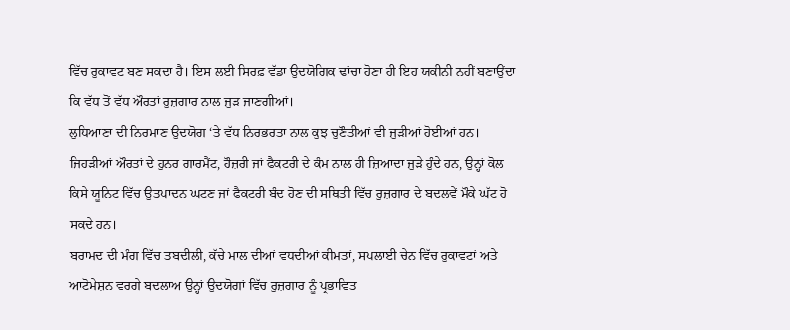ਵਿੱਚ ਰੁਕਾਵਟ ਬਣ ਸਕਦਾ ਹੈ। ਇਸ ਲਈ ਸਿਰਫ਼ ਵੱਡਾ ਉਦਯੋਗਿਕ ਢਾਂਚਾ ਹੋਣਾ ਹੀ ਇਹ ਯਕੀਨੀ ਨਹੀਂ ਬਣਾਉਂਦਾ ਕਿ ਵੱਧ ਤੋਂ ਵੱਧ ਔਰਤਾਂ ਰੁਜ਼ਗਾਰ ਨਾਲ ਜੁੜ ਜਾਣਗੀਆਂ।
ਲੁਧਿਆਣਾ ਦੀ ਨਿਰਮਾਣ ਉਦਯੋਗ ‘ਤੇ ਵੱਧ ਨਿਰਭਰਤਾ ਨਾਲ ਕੁਝ ਚੁਣੌਤੀਆਂ ਵੀ ਜੁੜੀਆਂ ਹੋਈਆਂ ਹਨ। ਜਿਹੜੀਆਂ ਔਰਤਾਂ ਦੇ ਹੁਨਰ ਗਾਰਮੈਂਟ, ਹੌਜ਼ਰੀ ਜਾਂ ਫੈਕਟਰੀ ਦੇ ਕੰਮ ਨਾਲ ਹੀ ਜ਼ਿਆਦਾ ਜੁੜੇ ਹੁੰਦੇ ਹਨ, ਉਨ੍ਹਾਂ ਕੋਲ ਕਿਸੇ ਯੂਨਿਟ ਵਿੱਚ ਉਤਪਾਦਨ ਘਟਣ ਜਾਂ ਫੈਕਟਰੀ ਬੰਦ ਹੋਣ ਦੀ ਸਥਿਤੀ ਵਿੱਚ ਰੁਜ਼ਗਾਰ ਦੇ ਬਦਲਵੇਂ ਮੌਕੇ ਘੱਟ ਹੋ ਸਕਦੇ ਹਨ।
ਬਰਾਮਦ ਦੀ ਮੰਗ ਵਿੱਚ ਤਬਦੀਲੀ, ਕੱਚੇ ਮਾਲ ਦੀਆਂ ਵਧਦੀਆਂ ਕੀਮਤਾਂ, ਸਪਲਾਈ ਚੇਨ ਵਿੱਚ ਰੁਕਾਵਟਾਂ ਅਤੇ ਆਟੋਮੇਸ਼ਨ ਵਰਗੇ ਬਦਲਾਅ ਉਨ੍ਹਾਂ ਉਦਯੋਗਾਂ ਵਿੱਚ ਰੁਜ਼ਗਾਰ ਨੂੰ ਪ੍ਰਭਾਵਿਤ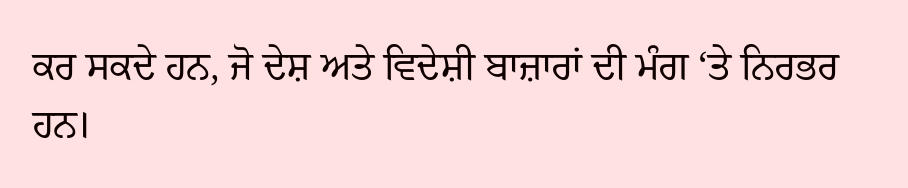ਕਰ ਸਕਦੇ ਹਨ, ਜੋ ਦੇਸ਼ ਅਤੇ ਵਿਦੇਸ਼ੀ ਬਾਜ਼ਾਰਾਂ ਦੀ ਮੰਗ ‘ਤੇ ਨਿਰਭਰ ਹਨ।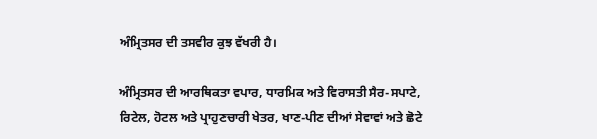ਅੰਮ੍ਰਿਤਸਰ ਦੀ ਤਸਵੀਰ ਕੁਝ ਵੱਖਰੀ ਹੈ।

ਅੰਮ੍ਰਿਤਸਰ ਦੀ ਆਰਥਿਕਤਾ ਵਪਾਰ, ਧਾਰਮਿਕ ਅਤੇ ਵਿਰਾਸਤੀ ਸੈਰ-ਸਪਾਟੇ, ਰਿਟੇਲ, ਹੋਟਲ ਅਤੇ ਪ੍ਰਾਹੁਣਚਾਰੀ ਖੇਤਰ, ਖਾਣ-ਪੀਣ ਦੀਆਂ ਸੇਵਾਵਾਂ ਅਤੇ ਛੋਟੇ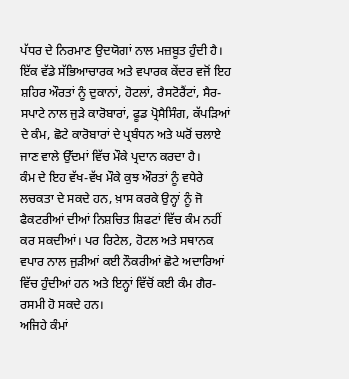ਪੱਧਰ ਦੇ ਨਿਰਮਾਣ ਉਦਯੋਗਾਂ ਨਾਲ ਮਜ਼ਬੂਤ ਹੁੰਦੀ ਹੈ। ਇੱਕ ਵੱਡੇ ਸੱਭਿਆਚਾਰਕ ਅਤੇ ਵਪਾਰਕ ਕੇਂਦਰ ਵਜੋਂ ਇਹ ਸ਼ਹਿਰ ਔਰਤਾਂ ਨੂੰ ਦੁਕਾਨਾਂ, ਹੋਟਲਾਂ, ਰੈਸਟੋਰੈਂਟਾਂ, ਸੈਰ-ਸਪਾਟੇ ਨਾਲ ਜੁੜੇ ਕਾਰੋਬਾਰਾਂ, ਫੂਡ ਪ੍ਰੋਸੈਸਿੰਗ, ਕੱਪੜਿਆਂ ਦੇ ਕੰਮ, ਛੋਟੇ ਕਾਰੋਬਾਰਾਂ ਦੇ ਪ੍ਰਬੰਧਨ ਅਤੇ ਘਰੋਂ ਚਲਾਏ ਜਾਣ ਵਾਲੇ ਉੱਦਮਾਂ ਵਿੱਚ ਮੌਕੇ ਪ੍ਰਦਾਨ ਕਰਦਾ ਹੈ।
ਕੰਮ ਦੇ ਇਹ ਵੱਖ-ਵੱਖ ਮੌਕੇ ਕੁਝ ਔਰਤਾਂ ਨੂੰ ਵਧੇਰੇ ਲਚਕਤਾ ਦੇ ਸਕਦੇ ਹਨ, ਖ਼ਾਸ ਕਰਕੇ ਉਨ੍ਹਾਂ ਨੂੰ ਜੋ ਫੈਕਟਰੀਆਂ ਦੀਆਂ ਨਿਸ਼ਚਿਤ ਸ਼ਿਫਟਾਂ ਵਿੱਚ ਕੰਮ ਨਹੀਂ ਕਰ ਸਕਦੀਆਂ। ਪਰ ਰਿਟੇਲ, ਹੋਟਲ ਅਤੇ ਸਥਾਨਕ ਵਪਾਰ ਨਾਲ ਜੁੜੀਆਂ ਕਈ ਨੌਕਰੀਆਂ ਛੋਟੇ ਅਦਾਰਿਆਂ ਵਿੱਚ ਹੁੰਦੀਆਂ ਹਨ ਅਤੇ ਇਨ੍ਹਾਂ ਵਿੱਚੋਂ ਕਈ ਕੰਮ ਗੈਰ-ਰਸਮੀ ਹੋ ਸਕਦੇ ਹਨ।
ਅਜਿਹੇ ਕੰਮਾਂ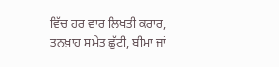ਵਿੱਚ ਹਰ ਵਾਰ ਲਿਖਤੀ ਕਰਾਰ, ਤਨਖ਼ਾਹ ਸਮੇਤ ਛੁੱਟੀ, ਬੀਮਾ ਜਾਂ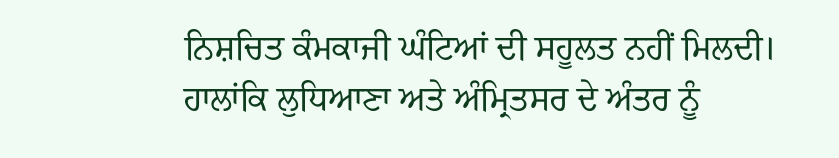ਨਿਸ਼ਚਿਤ ਕੰਮਕਾਜੀ ਘੰਟਿਆਂ ਦੀ ਸਹੂਲਤ ਨਹੀਂ ਮਿਲਦੀ।
ਹਾਲਾਂਕਿ ਲੁਧਿਆਣਾ ਅਤੇ ਅੰਮ੍ਰਿਤਸਰ ਦੇ ਅੰਤਰ ਨੂੰ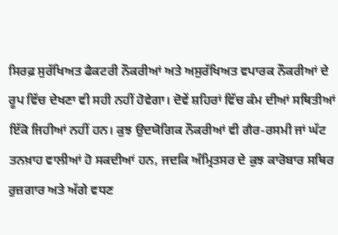ਸਿਰਫ਼ ਸੁਰੱਖਿਅਤ ਫੈਕਟਰੀ ਨੌਕਰੀਆਂ ਅਤੇ ਅਸੁਰੱਖਿਅਤ ਵਪਾਰਕ ਨੌਕਰੀਆਂ ਦੇ ਰੂਪ ਵਿੱਚ ਦੇਖਣਾ ਵੀ ਸਹੀ ਨਹੀਂ ਹੋਵੇਗਾ। ਦੋਵੇਂ ਸ਼ਹਿਰਾਂ ਵਿੱਚ ਕੰਮ ਦੀਆਂ ਸਥਿਤੀਆਂ ਇੱਕੋ ਜਿਹੀਆਂ ਨਹੀਂ ਹਨ। ਕੁਝ ਉਦਯੋਗਿਕ ਨੌਕਰੀਆਂ ਵੀ ਗੈਰ-ਰਸਮੀ ਜਾਂ ਘੱਟ ਤਨਖ਼ਾਹ ਵਾਲੀਆਂ ਹੋ ਸਕਦੀਆਂ ਹਨ, ਜਦਕਿ ਅੰਮ੍ਰਿਤਸਰ ਦੇ ਕੁਝ ਕਾਰੋਬਾਰ ਸਥਿਰ ਰੁਜ਼ਗਾਰ ਅਤੇ ਅੱਗੇ ਵਧਣ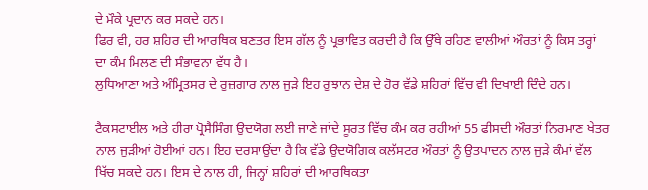ਦੇ ਮੌਕੇ ਪ੍ਰਦਾਨ ਕਰ ਸਕਦੇ ਹਨ।
ਫਿਰ ਵੀ, ਹਰ ਸ਼ਹਿਰ ਦੀ ਆਰਥਿਕ ਬਣਤਰ ਇਸ ਗੱਲ ਨੂੰ ਪ੍ਰਭਾਵਿਤ ਕਰਦੀ ਹੈ ਕਿ ਉੱਥੇ ਰਹਿਣ ਵਾਲੀਆਂ ਔਰਤਾਂ ਨੂੰ ਕਿਸ ਤਰ੍ਹਾਂ ਦਾ ਕੰਮ ਮਿਲਣ ਦੀ ਸੰਭਾਵਨਾ ਵੱਧ ਹੈ।
ਲੁਧਿਆਣਾ ਅਤੇ ਅੰਮ੍ਰਿਤਸਰ ਦੇ ਰੁਜ਼ਗਾਰ ਨਾਲ ਜੁੜੇ ਇਹ ਰੁਝਾਨ ਦੇਸ਼ ਦੇ ਹੋਰ ਵੱਡੇ ਸ਼ਹਿਰਾਂ ਵਿੱਚ ਵੀ ਦਿਖਾਈ ਦਿੰਦੇ ਹਨ।

ਟੈਕਸਟਾਈਲ ਅਤੇ ਹੀਰਾ ਪ੍ਰੋਸੈਸਿੰਗ ਉਦਯੋਗ ਲਈ ਜਾਣੇ ਜਾਂਦੇ ਸੂਰਤ ਵਿੱਚ ਕੰਮ ਕਰ ਰਹੀਆਂ 55 ਫੀਸਦੀ ਔਰਤਾਂ ਨਿਰਮਾਣ ਖੇਤਰ ਨਾਲ ਜੁੜੀਆਂ ਹੋਈਆਂ ਹਨ। ਇਹ ਦਰਸਾਉਂਦਾ ਹੈ ਕਿ ਵੱਡੇ ਉਦਯੋਗਿਕ ਕਲੱਸਟਰ ਔਰਤਾਂ ਨੂੰ ਉਤਪਾਦਨ ਨਾਲ ਜੁੜੇ ਕੰਮਾਂ ਵੱਲ ਖਿੱਚ ਸਕਦੇ ਹਨ। ਇਸ ਦੇ ਨਾਲ ਹੀ, ਜਿਨ੍ਹਾਂ ਸ਼ਹਿਰਾਂ ਦੀ ਆਰਥਿਕਤਾ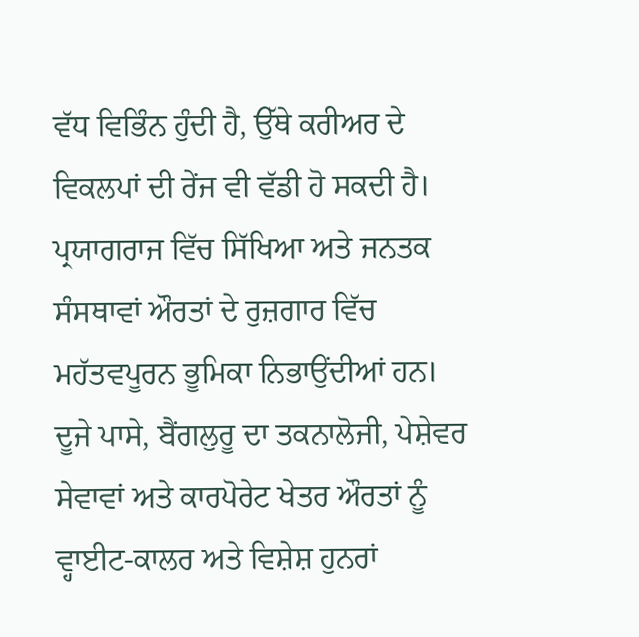ਵੱਧ ਵਿਭਿੰਨ ਹੁੰਦੀ ਹੈ, ਉੱਥੇ ਕਰੀਅਰ ਦੇ ਵਿਕਲਪਾਂ ਦੀ ਰੇਂਜ ਵੀ ਵੱਡੀ ਹੋ ਸਕਦੀ ਹੈ।
ਪ੍ਰਯਾਗਰਾਜ ਵਿੱਚ ਸਿੱਖਿਆ ਅਤੇ ਜਨਤਕ ਸੰਸਥਾਵਾਂ ਔਰਤਾਂ ਦੇ ਰੁਜ਼ਗਾਰ ਵਿੱਚ ਮਹੱਤਵਪੂਰਨ ਭੂਮਿਕਾ ਨਿਭਾਉਂਦੀਆਂ ਹਨ। ਦੂਜੇ ਪਾਸੇ, ਬੈਂਗਲੁਰੂ ਦਾ ਤਕਨਾਲੋਜੀ, ਪੇਸ਼ੇਵਰ ਸੇਵਾਵਾਂ ਅਤੇ ਕਾਰਪੋਰੇਟ ਖੇਤਰ ਔਰਤਾਂ ਨੂੰ ਵ੍ਹਾਈਟ-ਕਾਲਰ ਅਤੇ ਵਿਸ਼ੇਸ਼ ਹੁਨਰਾਂ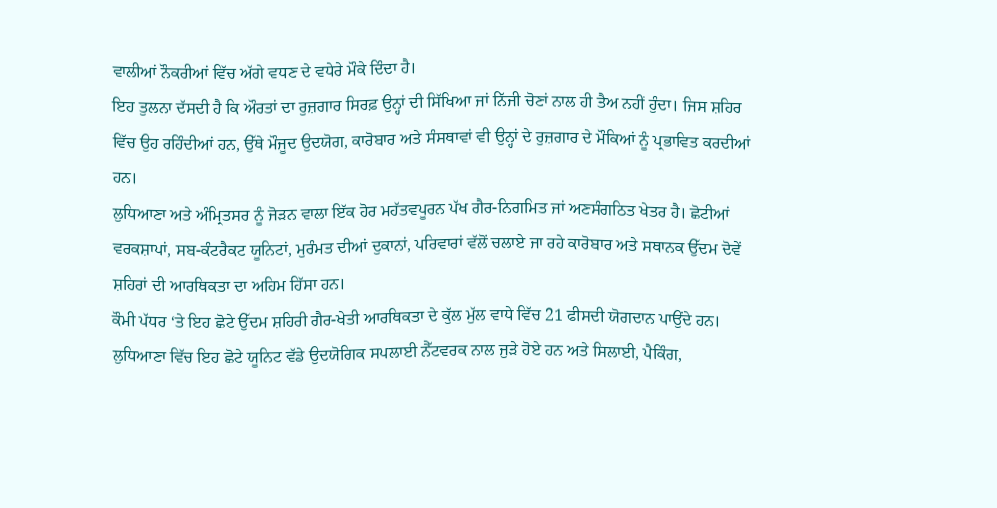ਵਾਲੀਆਂ ਨੌਕਰੀਆਂ ਵਿੱਚ ਅੱਗੇ ਵਧਣ ਦੇ ਵਧੇਰੇ ਮੌਕੇ ਦਿੰਦਾ ਹੈ।
ਇਹ ਤੁਲਨਾ ਦੱਸਦੀ ਹੈ ਕਿ ਔਰਤਾਂ ਦਾ ਰੁਜ਼ਗਾਰ ਸਿਰਫ਼ ਉਨ੍ਹਾਂ ਦੀ ਸਿੱਖਿਆ ਜਾਂ ਨਿੱਜੀ ਚੋਣਾਂ ਨਾਲ ਹੀ ਤੈਅ ਨਹੀਂ ਹੁੰਦਾ। ਜਿਸ ਸ਼ਹਿਰ ਵਿੱਚ ਉਹ ਰਹਿੰਦੀਆਂ ਹਨ, ਉੱਥੇ ਮੌਜੂਦ ਉਦਯੋਗ, ਕਾਰੋਬਾਰ ਅਤੇ ਸੰਸਥਾਵਾਂ ਵੀ ਉਨ੍ਹਾਂ ਦੇ ਰੁਜ਼ਗਾਰ ਦੇ ਮੌਕਿਆਂ ਨੂੰ ਪ੍ਰਭਾਵਿਤ ਕਰਦੀਆਂ ਹਨ।
ਲੁਧਿਆਣਾ ਅਤੇ ਅੰਮ੍ਰਿਤਸਰ ਨੂੰ ਜੋੜਨ ਵਾਲਾ ਇੱਕ ਹੋਰ ਮਹੱਤਵਪੂਰਨ ਪੱਖ ਗੈਰ-ਨਿਗਮਿਤ ਜਾਂ ਅਣਸੰਗਠਿਤ ਖੇਤਰ ਹੈ। ਛੋਟੀਆਂ ਵਰਕਸ਼ਾਪਾਂ, ਸਬ-ਕੰਟਰੈਕਟ ਯੂਨਿਟਾਂ, ਮੁਰੰਮਤ ਦੀਆਂ ਦੁਕਾਨਾਂ, ਪਰਿਵਾਰਾਂ ਵੱਲੋਂ ਚਲਾਏ ਜਾ ਰਹੇ ਕਾਰੋਬਾਰ ਅਤੇ ਸਥਾਨਕ ਉੱਦਮ ਦੋਵੇਂ ਸ਼ਹਿਰਾਂ ਦੀ ਆਰਥਿਕਤਾ ਦਾ ਅਹਿਮ ਹਿੱਸਾ ਹਨ।
ਕੌਮੀ ਪੱਧਰ ‘ਤੇ ਇਹ ਛੋਟੇ ਉੱਦਮ ਸ਼ਹਿਰੀ ਗੈਰ-ਖੇਤੀ ਆਰਥਿਕਤਾ ਦੇ ਕੁੱਲ ਮੁੱਲ ਵਾਧੇ ਵਿੱਚ 21 ਫੀਸਦੀ ਯੋਗਦਾਨ ਪਾਉਂਦੇ ਹਨ।
ਲੁਧਿਆਣਾ ਵਿੱਚ ਇਹ ਛੋਟੇ ਯੂਨਿਟ ਵੱਡੇ ਉਦਯੋਗਿਕ ਸਪਲਾਈ ਨੈੱਟਵਰਕ ਨਾਲ ਜੁੜੇ ਹੋਏ ਹਨ ਅਤੇ ਸਿਲਾਈ, ਪੈਕਿੰਗ,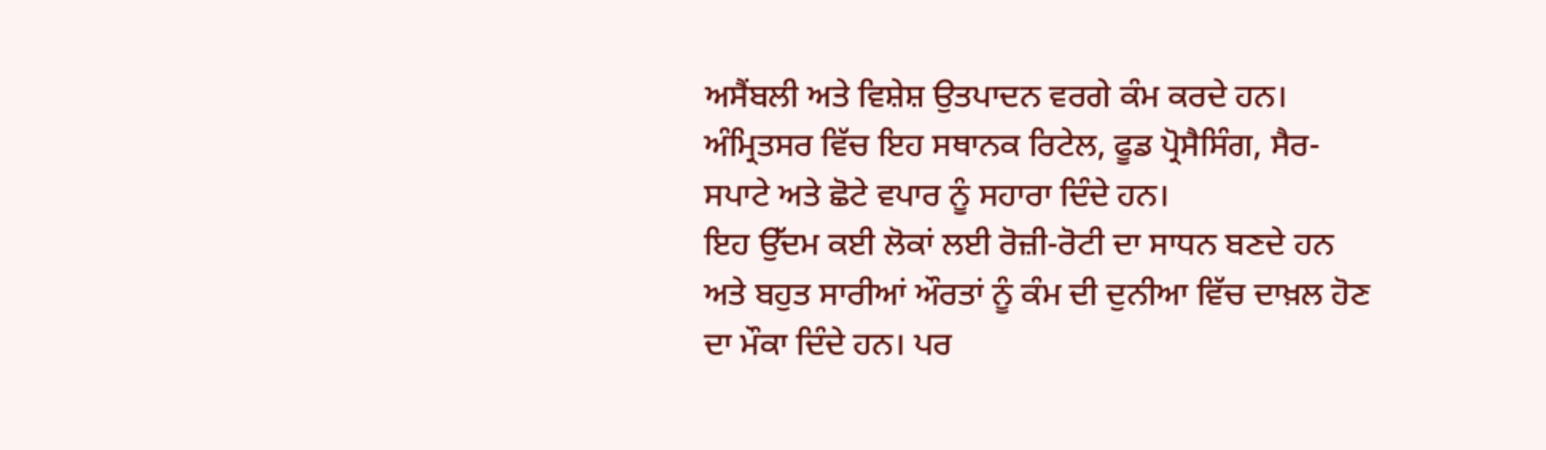ਅਸੈਂਬਲੀ ਅਤੇ ਵਿਸ਼ੇਸ਼ ਉਤਪਾਦਨ ਵਰਗੇ ਕੰਮ ਕਰਦੇ ਹਨ। ਅੰਮ੍ਰਿਤਸਰ ਵਿੱਚ ਇਹ ਸਥਾਨਕ ਰਿਟੇਲ, ਫੂਡ ਪ੍ਰੋਸੈਸਿੰਗ, ਸੈਰ-ਸਪਾਟੇ ਅਤੇ ਛੋਟੇ ਵਪਾਰ ਨੂੰ ਸਹਾਰਾ ਦਿੰਦੇ ਹਨ।
ਇਹ ਉੱਦਮ ਕਈ ਲੋਕਾਂ ਲਈ ਰੋਜ਼ੀ-ਰੋਟੀ ਦਾ ਸਾਧਨ ਬਣਦੇ ਹਨ ਅਤੇ ਬਹੁਤ ਸਾਰੀਆਂ ਔਰਤਾਂ ਨੂੰ ਕੰਮ ਦੀ ਦੁਨੀਆ ਵਿੱਚ ਦਾਖ਼ਲ ਹੋਣ ਦਾ ਮੌਕਾ ਦਿੰਦੇ ਹਨ। ਪਰ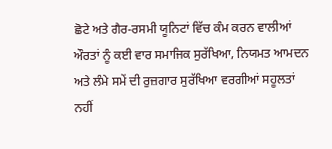ਛੋਟੇ ਅਤੇ ਗੈਰ-ਰਸਮੀ ਯੂਨਿਟਾਂ ਵਿੱਚ ਕੰਮ ਕਰਨ ਵਾਲੀਆਂ ਔਰਤਾਂ ਨੂੰ ਕਈ ਵਾਰ ਸਮਾਜਿਕ ਸੁਰੱਖਿਆ, ਨਿਯਮਤ ਆਮਦਨ ਅਤੇ ਲੰਮੇ ਸਮੇਂ ਦੀ ਰੁਜ਼ਗਾਰ ਸੁਰੱਖਿਆ ਵਰਗੀਆਂ ਸਹੂਲਤਾਂ ਨਹੀਂ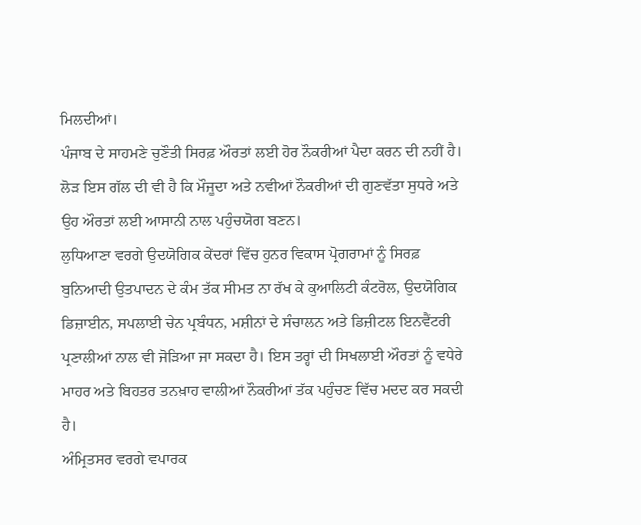ਮਿਲਦੀਆਂ।
ਪੰਜਾਬ ਦੇ ਸਾਹਮਣੇ ਚੁਣੌਤੀ ਸਿਰਫ਼ ਔਰਤਾਂ ਲਈ ਹੋਰ ਨੌਕਰੀਆਂ ਪੈਦਾ ਕਰਨ ਦੀ ਨਹੀਂ ਹੈ। ਲੋੜ ਇਸ ਗੱਲ ਦੀ ਵੀ ਹੈ ਕਿ ਮੌਜੂਦਾ ਅਤੇ ਨਵੀਆਂ ਨੌਕਰੀਆਂ ਦੀ ਗੁਣਵੱਤਾ ਸੁਧਰੇ ਅਤੇ ਉਹ ਔਰਤਾਂ ਲਈ ਆਸਾਨੀ ਨਾਲ ਪਹੁੰਚਯੋਗ ਬਣਨ।
ਲੁਧਿਆਣਾ ਵਰਗੇ ਉਦਯੋਗਿਕ ਕੇਂਦਰਾਂ ਵਿੱਚ ਹੁਨਰ ਵਿਕਾਸ ਪ੍ਰੋਗਰਾਮਾਂ ਨੂੰ ਸਿਰਫ਼ ਬੁਨਿਆਦੀ ਉਤਪਾਦਨ ਦੇ ਕੰਮ ਤੱਕ ਸੀਮਤ ਨਾ ਰੱਖ ਕੇ ਕੁਆਲਿਟੀ ਕੰਟਰੋਲ, ਉਦਯੋਗਿਕ ਡਿਜ਼ਾਈਨ, ਸਪਲਾਈ ਚੇਨ ਪ੍ਰਬੰਧਨ, ਮਸ਼ੀਨਾਂ ਦੇ ਸੰਚਾਲਨ ਅਤੇ ਡਿਜ਼ੀਟਲ ਇਨਵੈਂਟਰੀ ਪ੍ਰਣਾਲੀਆਂ ਨਾਲ ਵੀ ਜੋੜਿਆ ਜਾ ਸਕਦਾ ਹੈ। ਇਸ ਤਰ੍ਹਾਂ ਦੀ ਸਿਖਲਾਈ ਔਰਤਾਂ ਨੂੰ ਵਧੇਰੇ ਮਾਹਰ ਅਤੇ ਬਿਹਤਰ ਤਨਖ਼ਾਹ ਵਾਲੀਆਂ ਨੌਕਰੀਆਂ ਤੱਕ ਪਹੁੰਚਣ ਵਿੱਚ ਮਦਦ ਕਰ ਸਕਦੀ ਹੈ।
ਅੰਮ੍ਰਿਤਸਰ ਵਰਗੇ ਵਪਾਰਕ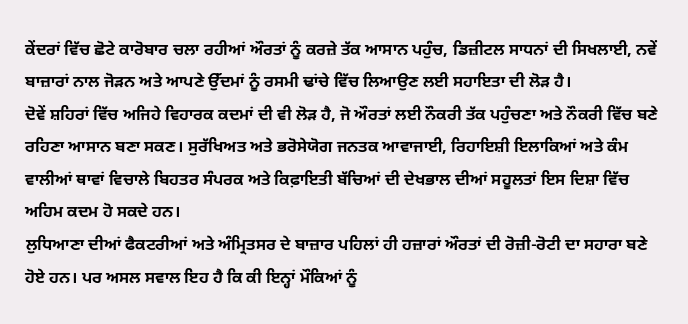ਕੇਂਦਰਾਂ ਵਿੱਚ ਛੋਟੇ ਕਾਰੋਬਾਰ ਚਲਾ ਰਹੀਆਂ ਔਰਤਾਂ ਨੂੰ ਕਰਜ਼ੇ ਤੱਕ ਆਸਾਨ ਪਹੁੰਚ, ਡਿਜ਼ੀਟਲ ਸਾਧਨਾਂ ਦੀ ਸਿਖਲਾਈ, ਨਵੇਂ ਬਾਜ਼ਾਰਾਂ ਨਾਲ ਜੋੜਨ ਅਤੇ ਆਪਣੇ ਉੱਦਮਾਂ ਨੂੰ ਰਸਮੀ ਢਾਂਚੇ ਵਿੱਚ ਲਿਆਉਣ ਲਈ ਸਹਾਇਤਾ ਦੀ ਲੋੜ ਹੈ।
ਦੋਵੇਂ ਸ਼ਹਿਰਾਂ ਵਿੱਚ ਅਜਿਹੇ ਵਿਹਾਰਕ ਕਦਮਾਂ ਦੀ ਵੀ ਲੋੜ ਹੈ, ਜੋ ਔਰਤਾਂ ਲਈ ਨੌਕਰੀ ਤੱਕ ਪਹੁੰਚਣਾ ਅਤੇ ਨੌਕਰੀ ਵਿੱਚ ਬਣੇ ਰਹਿਣਾ ਆਸਾਨ ਬਣਾ ਸਕਣ। ਸੁਰੱਖਿਅਤ ਅਤੇ ਭਰੋਸੇਯੋਗ ਜਨਤਕ ਆਵਾਜਾਈ, ਰਿਹਾਇਸ਼ੀ ਇਲਾਕਿਆਂ ਅਤੇ ਕੰਮ ਵਾਲੀਆਂ ਥਾਵਾਂ ਵਿਚਾਲੇ ਬਿਹਤਰ ਸੰਪਰਕ ਅਤੇ ਕਿਫ਼ਾਇਤੀ ਬੱਚਿਆਂ ਦੀ ਦੇਖਭਾਲ ਦੀਆਂ ਸਹੂਲਤਾਂ ਇਸ ਦਿਸ਼ਾ ਵਿੱਚ ਅਹਿਮ ਕਦਮ ਹੋ ਸਕਦੇ ਹਨ।
ਲੁਧਿਆਣਾ ਦੀਆਂ ਫੈਕਟਰੀਆਂ ਅਤੇ ਅੰਮ੍ਰਿਤਸਰ ਦੇ ਬਾਜ਼ਾਰ ਪਹਿਲਾਂ ਹੀ ਹਜ਼ਾਰਾਂ ਔਰਤਾਂ ਦੀ ਰੋਜ਼ੀ-ਰੋਟੀ ਦਾ ਸਹਾਰਾ ਬਣੇ ਹੋਏ ਹਨ। ਪਰ ਅਸਲ ਸਵਾਲ ਇਹ ਹੈ ਕਿ ਕੀ ਇਨ੍ਹਾਂ ਮੌਕਿਆਂ ਨੂੰ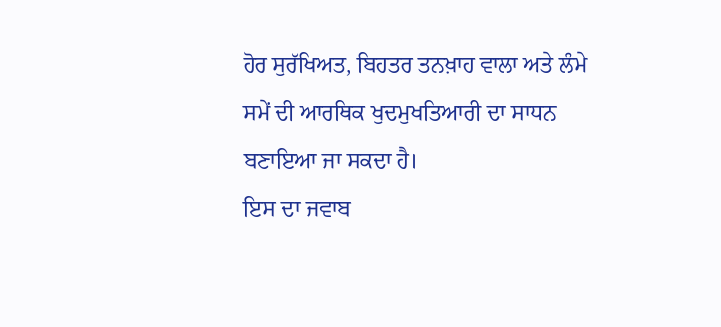ਹੋਰ ਸੁਰੱਖਿਅਤ, ਬਿਹਤਰ ਤਨਖ਼ਾਹ ਵਾਲਾ ਅਤੇ ਲੰਮੇ ਸਮੇਂ ਦੀ ਆਰਥਿਕ ਖੁਦਮੁਖਤਿਆਰੀ ਦਾ ਸਾਧਨ ਬਣਾਇਆ ਜਾ ਸਕਦਾ ਹੈ।
ਇਸ ਦਾ ਜਵਾਬ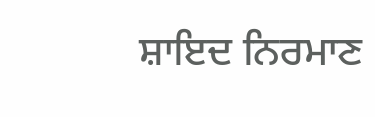ਸ਼ਾਇਦ ਨਿਰਮਾਣ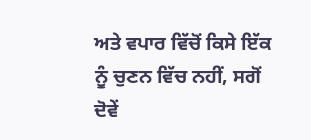ਅਤੇ ਵਪਾਰ ਵਿੱਚੋਂ ਕਿਸੇ ਇੱਕ ਨੂੰ ਚੁਣਨ ਵਿੱਚ ਨਹੀਂ, ਸਗੋਂ ਦੋਵੇਂ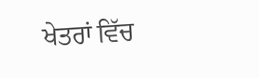ਖੇਤਰਾਂ ਵਿੱਚ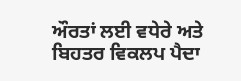ਔਰਤਾਂ ਲਈ ਵਧੇਰੇ ਅਤੇ ਬਿਹਤਰ ਵਿਕਲਪ ਪੈਦਾ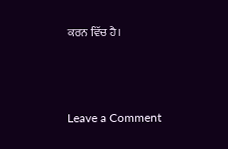ਕਰਨ ਵਿੱਚ ਹੈ।



Leave a Comment